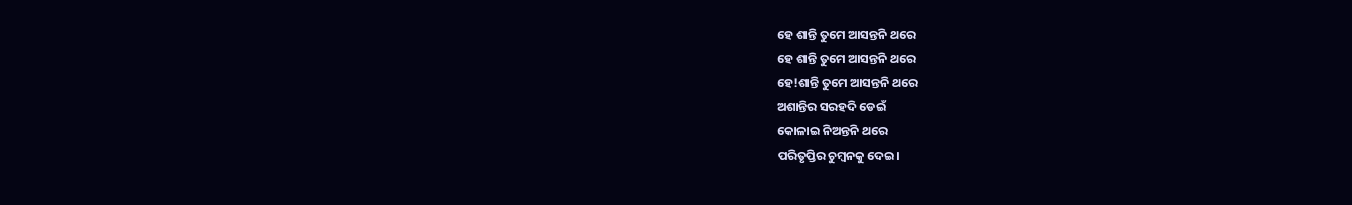ହେ ଶାନ୍ତି ତୁମେ ଆସନ୍ତନି ଥରେ
ହେ ଶାନ୍ତି ତୁମେ ଆସନ୍ତନି ଥରେ
ହେ!ଶାନ୍ତି ତୁମେ ଆସନ୍ତନି ଥରେ
ଅଶାନ୍ତିର ସରହଦି ଡେଇଁ
କୋଳାଇ ନିଅନ୍ତନି ଥରେ
ପରିତୃପ୍ତିର ଚୁମ୍ବନକୁ ଦେଇ।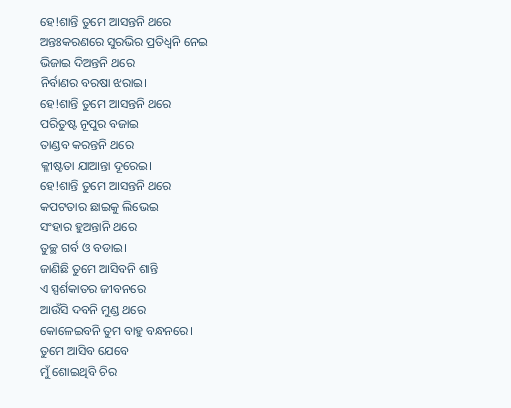ହେ!ଶାନ୍ତି ତୁମେ ଆସନ୍ତନି ଥରେ
ଅନ୍ତଃକରଣରେ ସୁରଭିର ପ୍ରତିଧ୍ଵନି ନେଇ
ଭିଜାଇ ଦିଅନ୍ତନି ଥରେ
ନିର୍ବାଣର ବରଷା ଝରାଇ।
ହେ!ଶାନ୍ତି ତୁମେ ଆସନ୍ତନି ଥରେ
ପରିତୁଷ୍ଟ ନୂପୁର ବଜାଇ
ତାଣ୍ଡବ କରନ୍ତନି ଥରେ
କ୍ଳୀଷ୍ଟତା ଯାଆନ୍ତା ଦୂରେଇ।
ହେ!ଶାନ୍ତି ତୁମେ ଆସନ୍ତନି ଥରେ
କପଟତାର ଛାଇକୁ ଲିଭେଇ
ସଂହାର ହୁଅନ୍ତାନି ଥରେ
ତୁଚ୍ଛ ଗର୍ବ ଓ ବଡାଇ।
ଜାଣିଛି ତୁମେ ଆସିବନି ଶାନ୍ତି
ଏ ସ୍ପର୍ଶକାତର ଜୀବନରେ
ଆଉଁସି ଦବନି ମୁଣ୍ଡ ଥରେ
କୋଳେଇବନି ତୁମ ବାହୁ ବନ୍ଧନରେ।
ତୁମେ ଆସିବ ଯେବେ
ମୁଁ ଶୋଇଥିବି ଚିର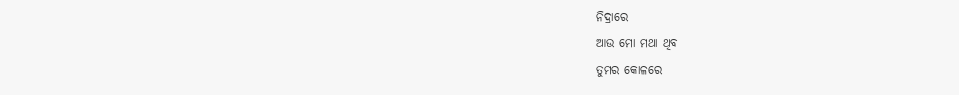ନିଦ୍ରାରେ
ଆଉ ମୋ ମଥା ଥିବ
ତୁମର କୋଳରେ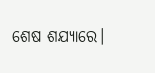ଶେଷ ଶଯ୍ୟାରେ।